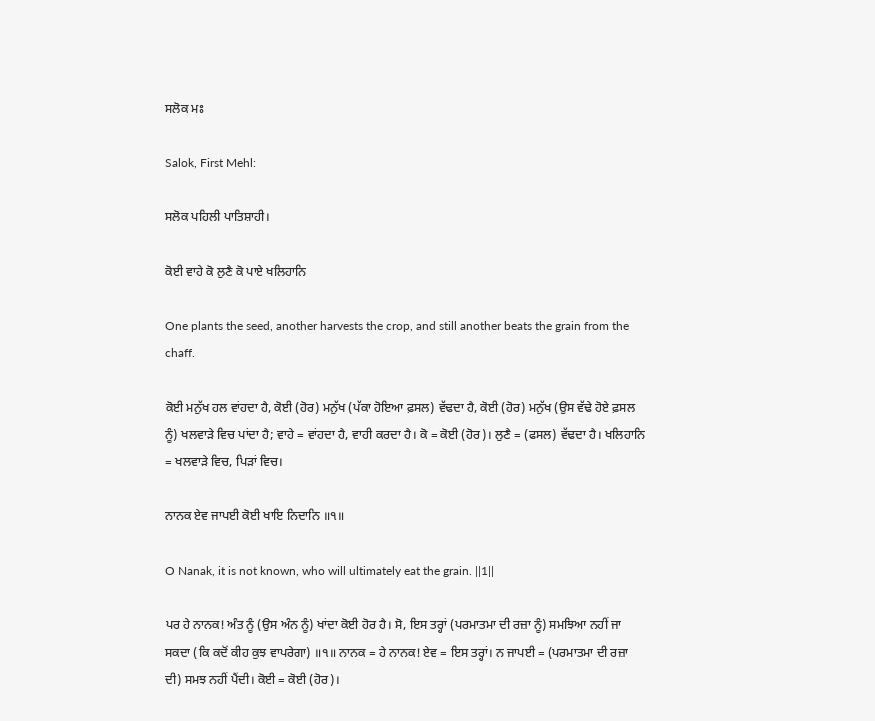ਸਲੋਕ ਮਃ

Salok, First Mehl:

ਸਲੋਕ ਪਹਿਲੀ ਪਾਤਿਸ਼ਾਹੀ।

ਕੋਈ ਵਾਹੇ ਕੋ ਲੁਣੈ ਕੋ ਪਾਏ ਖਲਿਹਾਨਿ

One plants the seed, another harvests the crop, and still another beats the grain from the chaff.

ਕੋਈ ਮਨੁੱਖ ਹਲ ਵਾਂਹਦਾ ਹੈ, ਕੋਈ (ਹੋਰ) ਮਨੁੱਖ (ਪੱਕਾ ਹੋਇਆ ਫ਼ਸਲ) ਵੱਢਦਾ ਹੈ, ਕੋਈ (ਹੋਰ) ਮਨੁੱਖ (ਉਸ ਵੱਢੇ ਹੋਏ ਫ਼ਸਲ ਨੂੰ) ਖਲਵਾੜੇ ਵਿਚ ਪਾਂਦਾ ਹੈ; ਵਾਹੇ = ਵਾਂਹਦਾ ਹੈ, ਵਾਹੀ ਕਰਦਾ ਹੈ। ਕੋ = ਕੋਈ (ਹੋਰ)। ਲੁਣੈ = (ਫਸਲ) ਵੱਢਦਾ ਹੈ। ਖਲਿਹਾਨਿ = ਖਲਵਾੜੇ ਵਿਚ, ਪਿੜਾਂ ਵਿਚ।

ਨਾਨਕ ਏਵ ਜਾਪਈ ਕੋਈ ਖਾਇ ਨਿਦਾਨਿ ॥੧॥

O Nanak, it is not known, who will ultimately eat the grain. ||1||

ਪਰ ਹੇ ਨਾਨਕ! ਅੰਤ ਨੂੰ (ਉਸ ਅੰਨ ਨੂੰ) ਖਾਂਦਾ ਕੋਈ ਹੋਰ ਹੈ। ਸੋ, ਇਸ ਤਰ੍ਹਾਂ (ਪਰਮਾਤਮਾ ਦੀ ਰਜ਼ਾ ਨੂੰ) ਸਮਝਿਆ ਨਹੀਂ ਜਾ ਸਕਦਾ (ਕਿ ਕਦੋਂ ਕੀਹ ਕੁਝ ਵਾਪਰੇਗਾ) ॥੧॥ ਨਾਨਕ = ਹੇ ਨਾਨਕ! ਏਵ = ਇਸ ਤਰ੍ਹਾਂ। ਨ ਜਾਪਈ = (ਪਰਮਾਤਮਾ ਦੀ ਰਜ਼ਾ ਦੀ) ਸਮਝ ਨਹੀਂ ਪੈਂਦੀ। ਕੋਈ = ਕੋਈ (ਹੋਰ)।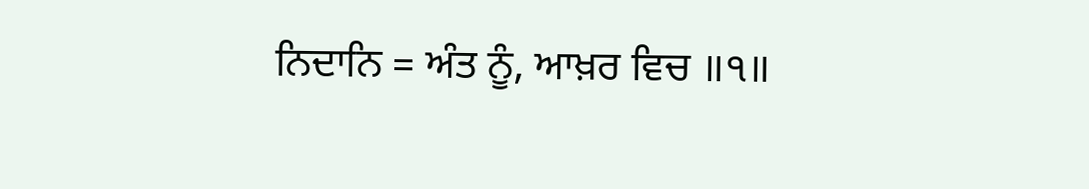ਨਿਦਾਨਿ = ਅੰਤ ਨੂੰ, ਆਖ਼ਰ ਵਿਚ ॥੧॥